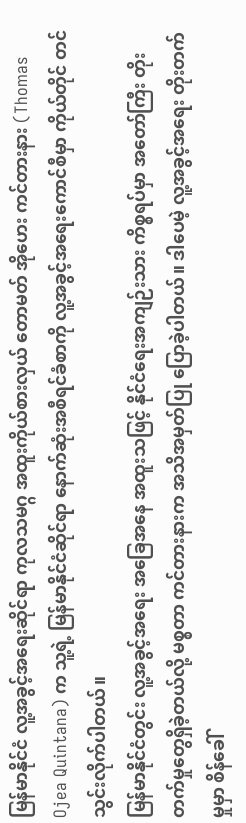မြန်မာနိုင်ငံ လူ့အခွင့်အရေးဆိုင်ရာ ကုလသမဂ္ဂ အထူးကိုယ်စားလှယ် တောမတ် အိုဟေး ကင်တားနား (Thomas Ojea Quintana) က သူ့ရဲ့ မြန်မာနိုင်ငံဆိုင်ရာ နောက်ဆုံးအစီရင်ခံစာကို လူ့အခွင့်အရေးကောင်စီမှာ ကိုယ်တိုင် တင်သွင်းလိုက်ပါတယ်။
မြန်မာနိုင်ငံတွင်း လူ့အခွင့်အရေး အခြေအနေ အထူးသဖြင့် နိုင်ငံရေးအကျဉ်းသား ကိစ္စရပ်မှာ အတော်ကြီး တိုးတက်မှုတွေရှိခဲ့တယ်လို့ မစ္စတာ ကင်တားနားက အသိအမှတ်ပြု ပြောခဲ့ပါတယ်။ ဒါပေမဲ့ လူ့အခွင့်အရေး တိုးတက်မှုမှာ စိန်ခေါ်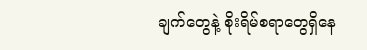ချက်တွေနဲ့ စိုးရိမ်စရာတွေရှိနေ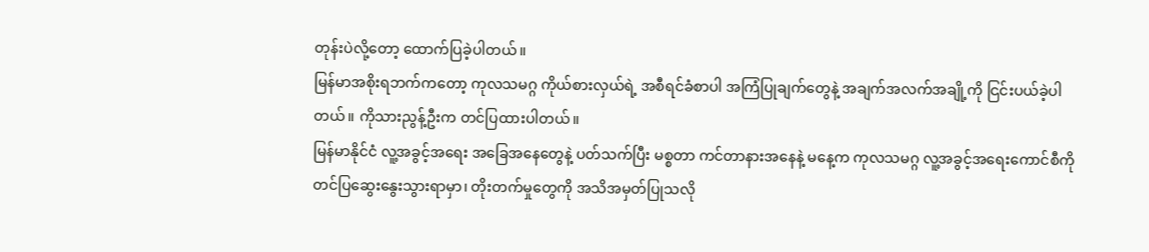တုန်းပဲလို့တော့ ထောက်ပြခဲ့ပါတယ်။
မြန်မာအစိုးရဘက်ကတော့ ကုလသမဂ္ဂ ကိုယ်စားလှယ်ရဲ့ အစီရင်ခံစာပါ အကြံပြုချက်တွေနဲ့ အချက်အလက်အချို့ကို ငြင်းပယ်ခဲ့ပါတယ်။ ကိုသားညွန့်ဦးက တင်ပြထားပါတယ်။
မြန်မာနိုင်ငံ လူ့အခွင့်အရေး အခြေအနေတွေနဲ့ ပတ်သက်ပြီး မစ္စတာ ကင်တာနားအနေနဲ့ မနေ့က ကုလသမဂ္ဂ လူ့အခွင့်အရေးကောင်စီကို တင်ပြဆွေးနွေးသွားရာမှာ၊ တိုးတက်မှုတွေကို အသိအမှတ်ပြုသလို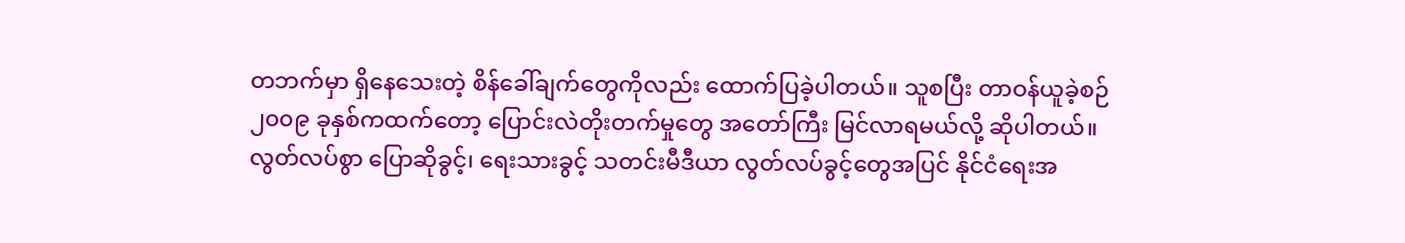တဘက်မှာ ရှိနေသေးတဲ့ စိန်ခေါ်ချက်တွေကိုလည်း ထောက်ပြခဲ့ပါတယ်။ သူစပြီး တာဝန်ယူခဲ့စဉ် ၂၀၀၉ ခုနှစ်ကထက်တော့ ပြောင်းလဲတိုးတက်မှုတွေ အတော်ကြီး မြင်လာရမယ်လို့ ဆိုပါတယ်။ လွတ်လပ်စွာ ပြောဆိုခွင့်၊ ရေးသားခွင့် သတင်းမီဒီယာ လွတ်လပ်ခွင့်တွေအပြင် နိုင်ငံရေးအ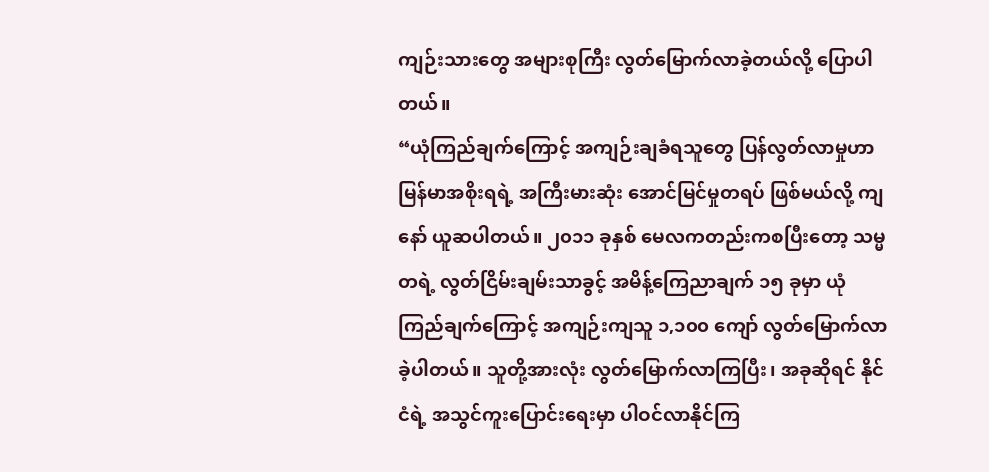ကျဉ်းသားတွေ အများစုကြီး လွတ်မြောက်လာခဲ့တယ်လို့ ပြောပါတယ်။
“ယုံကြည်ချက်ကြောင့် အကျဉ်းချခံရသူတွေ ပြန်လွတ်လာမှုဟာ မြန်မာအစိုးရရဲ့ အကြီးမားဆုံး အောင်မြင်မှုတရပ် ဖြစ်မယ်လို့ ကျနော် ယူဆပါတယ်။ ၂၀၁၁ ခုနှစ် မေလကတည်းကစပြီးတော့ သမ္မတရဲ့ လွတ်ငြိမ်းချမ်းသာခွင့် အမိန့်ကြေညာချက် ၁၅ ခုမှာ ယုံကြည်ချက်ကြောင့် အကျဉ်းကျသူ ၁,၁၀၀ ကျော် လွတ်မြောက်လာခဲ့ပါတယ်။ သူတို့အားလုံး လွတ်မြောက်လာကြပြီး၊ အခုဆိုရင် နိုင်ငံရဲ့ အသွင်ကူးပြောင်းရေးမှာ ပါဝင်လာနိုင်ကြ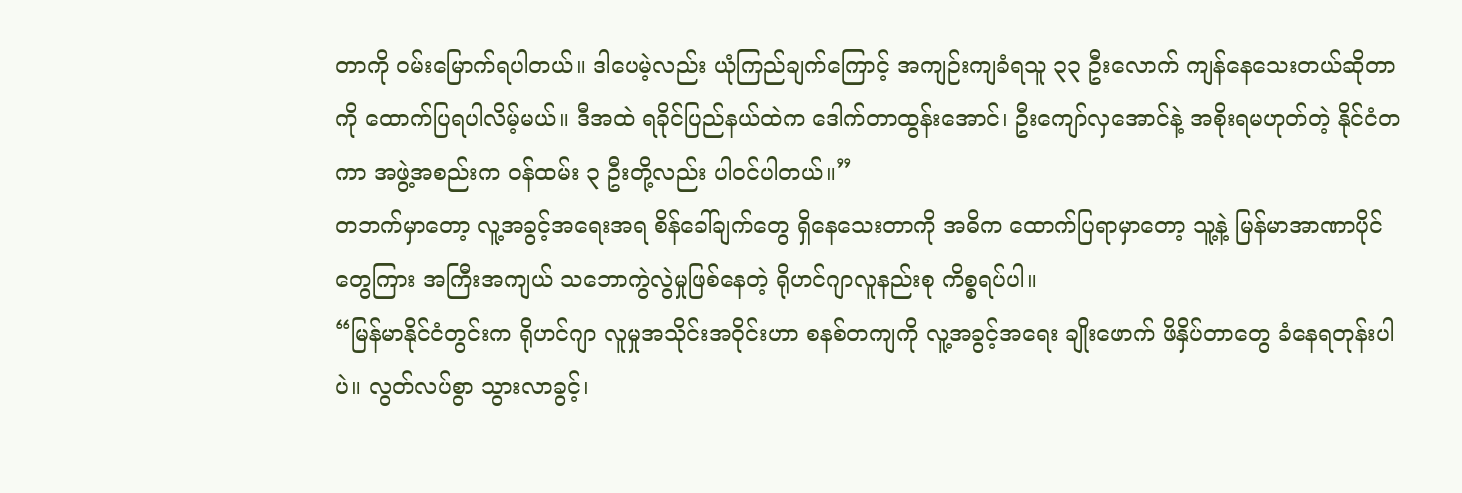တာကို ဝမ်းမြောက်ရပါတယ်။ ဒါပေမဲ့လည်း ယုံကြည်ချက်ကြောင့် အကျဉ်းကျခံရသူ ၃၃ ဦးလောက် ကျန်နေသေးတယ်ဆိုတာကို ထောက်ပြရပါလိမ့်မယ်။ ဒီအထဲ ရခိုင်ပြည်နယ်ထဲက ဒေါက်တာထွန်းအောင်၊ ဦးကျော်လှအောင်နဲ့ အစိုးရမဟုတ်တဲ့ နိုင်ငံတကာ အဖွဲ့အစည်းက ဝန်ထမ်း ၃ ဦးတို့လည်း ပါဝင်ပါတယ်။”
တဘက်မှာတော့ လူ့အခွင့်အရေးအရ စိန်ခေါ်ချက်တွေ ရှိနေသေးတာကို အဓိက ထောက်ပြရာမှာတော့ သူ့နဲ့ မြန်မာအာဏာပိုင်တွေကြား အကြီးအကျယ် သဘောကွဲလွဲမှုဖြစ်နေတဲ့ ရိုဟင်ဂျာလူနည်းစု ကိစ္စရပ်ပါ။
“မြန်မာနိုင်ငံတွင်းက ရိုဟင်ဂျာ လူမှုအသိုင်းအဝိုင်းဟာ စနစ်တကျကို လူ့အခွင့်အရေး ချိုးဖောက် ဖိနှိပ်တာတွေ ခံနေရတုန်းပါပဲ။ လွတ်လပ်စွာ သွားလာခွင့်၊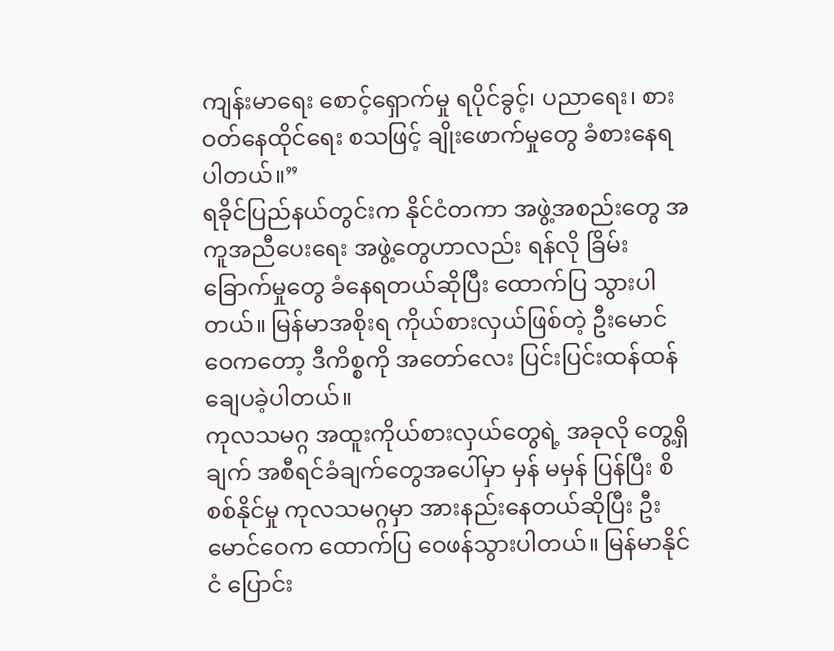ကျန်းမာရေး စောင့်ရှောက်မှု ရပိုင်ခွင့်၊ ပညာရေး၊ စားဝတ်နေထိုင်ရေး စသဖြင့် ချိုးဖောက်မှုတွေ ခံစားနေရပါတယ်။”
ရခိုင်ပြည်နယ်တွင်းက နိုင်ငံတကာ အဖွဲ့အစည်းတွေ အကူအညီပေးရေး အဖွဲ့တွေဟာလည်း ရန်လို ခြိမ်းခြောက်မှုတွေ ခံနေရတယ်ဆိုပြီး ထောက်ပြ သွားပါတယ်။ မြန်မာအစိုးရ ကိုယ်စားလှယ်ဖြစ်တဲ့ ဦးမောင်ဝေကတော့ ဒီကိစ္စကို အတော်လေး ပြင်းပြင်းထန်ထန် ချေပခဲ့ပါတယ်။
ကုလသမဂ္ဂ အထူးကိုယ်စားလှယ်တွေရဲ့ အခုလို တွေ့ရှိချက် အစီရင်ခံချက်တွေအပေါ်မှာ မှန် မမှန် ပြန်ပြီး စိစစ်နိုင်မှု ကုလသမဂ္ဂမှာ အားနည်းနေတယ်ဆိုပြီး ဦးမောင်ဝေက ထောက်ပြ ဝေဖန်သွားပါတယ်။ မြန်မာနိုင်ငံ ပြောင်း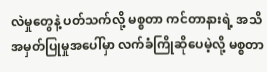လဲမှုတွေနဲ့ ပတ်သက်လို့ မစ္စတာ ကင်တာနားရဲ့ အသိအမှတ်ပြုမှုအပေါ်မှာ လက်ခံကြိုဆိုပေမဲ့လို့ မစ္စတာ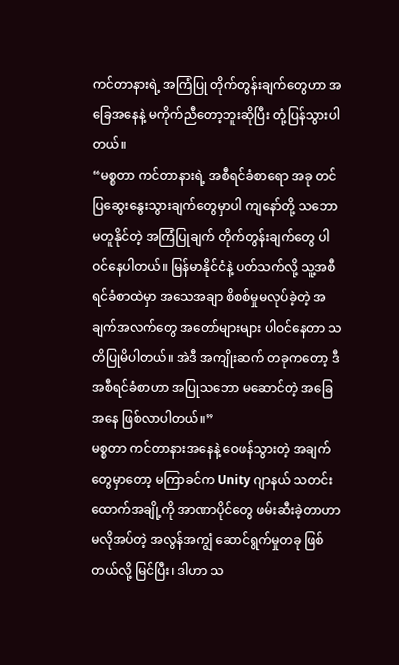ကင်တာနားရဲ့ အကြံပြု တိုက်တွန်းချက်တွေဟာ အခြေအနေနဲ့ မကိုက်ညီတော့ဘူးဆိုပြီး တုံ့ပြန်သွားပါတယ်။
“မစ္စတာ ကင်တာနားရဲ့ အစီရင်ခံစာရော အခု တင်ပြဆွေးနွေးသွားချက်တွေမှာပါ ကျနော်တို့ သဘောမတူနိုင်တဲ့ အကြံပြုချက် တိုက်တွန်းချက်တွေ ပါဝင်နေပါတယ်။ မြန်မာနိုင်ငံနဲ့ ပတ်သက်လို့ သူ့အစီရင်ခံစာထဲမှာ အသေအချာ စိစစ်မှုမလုပ်ခဲ့တဲ့ အချက်အလက်တွေ အတော်များများ ပါဝင်နေတာ သတိပြုမိပါတယ်။ အဲဒီ အကျိုးဆက် တခုကတော့ ဒီအစီရင်ခံစာဟာ အပြုသဘော မဆောင်တဲ့ အခြေအနေ ဖြစ်လာပါတယ်။”
မစ္စတာ ကင်တာနားအနေနဲ့ ဝေဖန်သွားတဲ့ အချက်တွေမှာတော့ မကြာခင်က Unity ဂျာနယ် သတင်းထောက်အချို့ကို အာဏာပိုင်တွေ ဖမ်းဆီးခဲ့တာဟာ မလိုအပ်တဲ့ အလွန်အကျွံ ဆောင်ရွက်မှုတခု ဖြစ်တယ်လို့ မြင်ပြီး၊ ဒါဟာ သ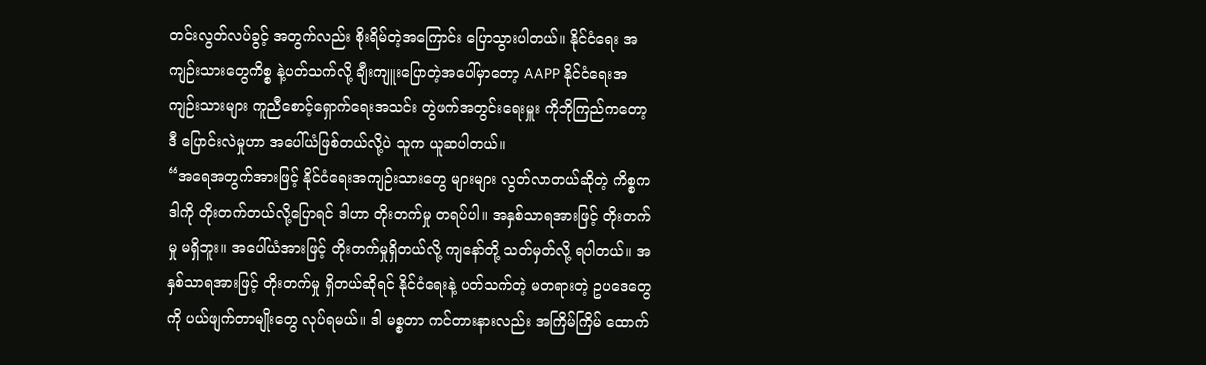တင်းလွတ်လပ်ခွင့် အတွက်လည်း စိုးရိမ်တဲ့အကြောင်း ပြောသွားပါတယ်။ နိုင်ငံရေး အကျဉ်းသားတွေကိစ္စ နဲ့ပတ်သက်လို့ ချီးကျူးပြောတဲ့အပေါ်မှာတော့ AAPP နိုင်ငံရေးအကျဉ်းသားများ ကူညီစောင့်ရှောက်ရေးအသင်း တွဲဖက်အတွင်းရေးမှူး ကိုဘိုကြည်ကတော့ ဒီ ပြောင်းလဲမှုဟာ အပေါ်ယံဖြစ်တယ်လို့ပဲ သူက ယူဆပါတယ်။
“အရေအတွက်အားဖြင့် နိုင်ငံရေးအကျဉ်းသားတွေ များများ လွတ်လာတယ်ဆိုတဲ့ ကိစ္စက ဒါကို တိုးတက်တယ်လို့ပြောရင် ဒါဟာ တိုးတက်မှု တရပ်ပါ။ အနှစ်သာရအားဖြင့် တိုးတက်မှု မရှိဘူး။ အပေါ်ယံအားဖြင့် တိုးတက်မှုရှိတယ်လို့ ကျနော်တို့ သတ်မှတ်လို့ ရပါတယ်။ အနှစ်သာရအားဖြင့် တိုးတက်မှု ရှိတယ်ဆိုရင် နိုင်ငံရေးနဲ့ ပတ်သက်တဲ့ မတရားတဲ့ ဥပဒေတွေကို ပယ်ဖျက်တာမျိုးတွေ လုပ်ရမယ်။ ဒါ မစ္စတာ ကင်တားနားလည်း အကြိမ်ကြိမ် ထောက်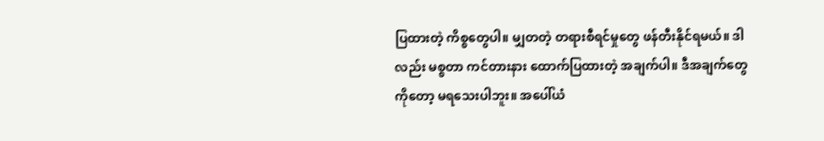ပြထားတဲ့ ကိစ္စတွေပါ။ မျှတတဲ့ တရားစီရင်မှုတွေ ဖန်တီးနိုင်ရမယ်။ ဒါလည်း မစ္စတာ ကင်တားနား ထောက်ပြထားတဲ့ အချက်ပါ။ ဒီအချက်တွေကိုတော့ မရသေးပါဘူး။ အပေါ်ယံ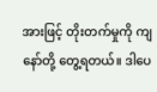အားဖြင့် တိုးတက်မှုကို ကျနော်တို့ တွေ့ရတယ်။ ဒါပေ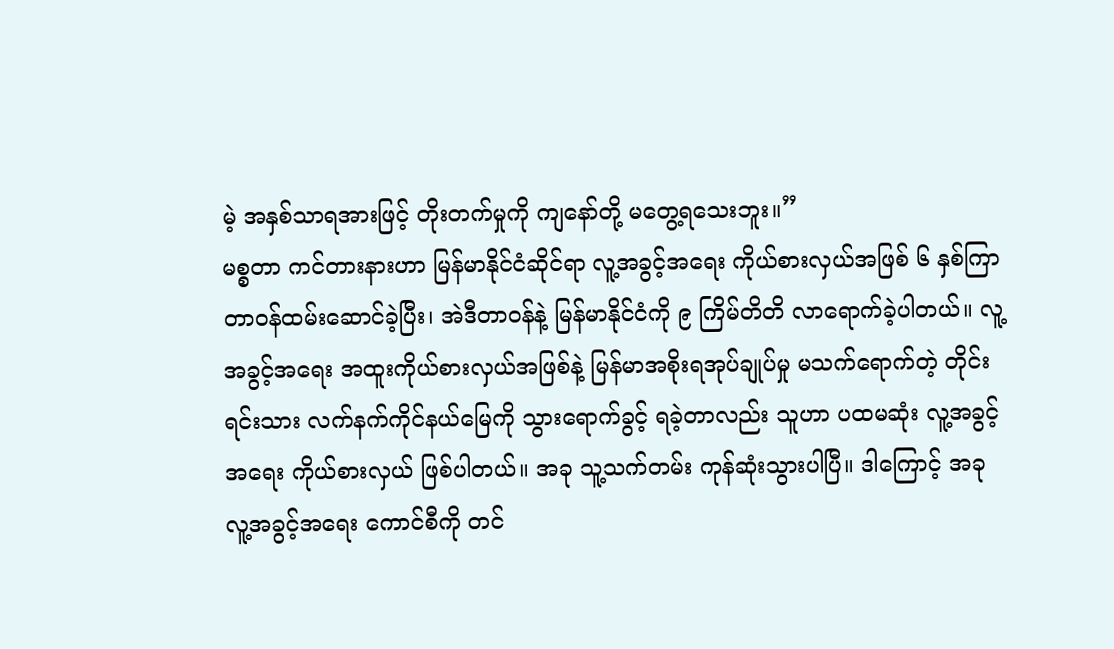မဲ့ အနှစ်သာရအားဖြင့် တိုးတက်မှုကို ကျနော်တို့ မတွေ့ရသေးဘူး။”
မစ္စတာ ကင်တားနားဟာ မြန်မာနိုင်ငံဆိုင်ရာ လူ့အခွင့်အရေး ကိုယ်စားလှယ်အဖြစ် ၆ နှစ်ကြာ တာဝန်ထမ်းဆောင်ခဲ့ပြီး၊ အဲဒီတာဝန်နဲ့ မြန်မာနိုင်ငံကို ၉ ကြိမ်တိတိ လာရောက်ခဲ့ပါတယ်။ လူ့အခွင့်အရေး အထူးကိုယ်စားလှယ်အဖြစ်နဲ့ မြန်မာအစိုးရအုပ်ချုပ်မှု မသက်ရောက်တဲ့ တိုင်းရင်းသား လက်နက်ကိုင်နယ်မြေကို သွားရောက်ခွင့် ရခဲ့တာလည်း သူဟာ ပထမဆုံး လူ့အခွင့်အရေး ကိုယ်စားလှယ် ဖြစ်ပါတယ်။ အခု သူ့သက်တမ်း ကုန်ဆုံးသွားပါပြီ။ ဒါကြောင့် အခု လူ့အခွင့်အရေး ကောင်စီကို တင်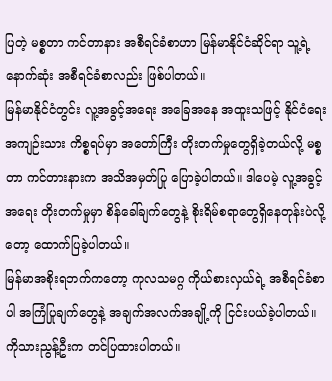ပြတဲ့ မစ္စတာ ကင်တာနား အစီရင်ခံစာဟာ မြန်မာနိုင်ငံဆိုင်ရာ သူ့ရဲ့ နောက်ဆုံး အစီရင်ခံစာလည်း ဖြစ်ပါတယ်။
မြန်မာနိုင်ငံတွင်း လူ့အခွင့်အရေး အခြေအနေ အထူးသဖြင့် နိုင်ငံရေးအကျဉ်းသား ကိစ္စရပ်မှာ အတော်ကြီး တိုးတက်မှုတွေရှိခဲ့တယ်လို့ မစ္စတာ ကင်တားနားက အသိအမှတ်ပြု ပြောခဲ့ပါတယ်။ ဒါပေမဲ့ လူ့အခွင့်အရေး တိုးတက်မှုမှာ စိန်ခေါ်ချက်တွေနဲ့ စိုးရိမ်စရာတွေရှိနေတုန်းပဲလို့တော့ ထောက်ပြခဲ့ပါတယ်။
မြန်မာအစိုးရဘက်ကတော့ ကုလသမဂ္ဂ ကိုယ်စားလှယ်ရဲ့ အစီရင်ခံစာပါ အကြံပြုချက်တွေနဲ့ အချက်အလက်အချို့ကို ငြင်းပယ်ခဲ့ပါတယ်။ ကိုသားညွန့်ဦးက တင်ပြထားပါတယ်။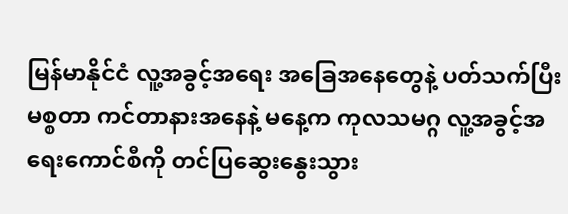မြန်မာနိုင်ငံ လူ့အခွင့်အရေး အခြေအနေတွေနဲ့ ပတ်သက်ပြီး မစ္စတာ ကင်တာနားအနေနဲ့ မနေ့က ကုလသမဂ္ဂ လူ့အခွင့်အရေးကောင်စီကို တင်ပြဆွေးနွေးသွား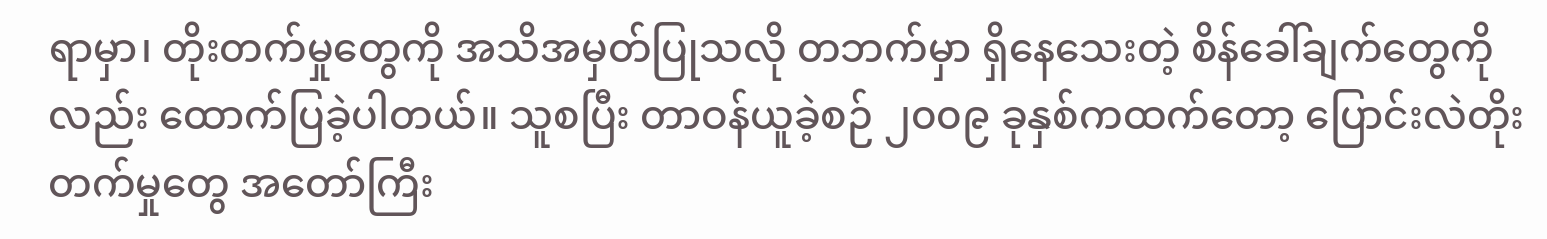ရာမှာ၊ တိုးတက်မှုတွေကို အသိအမှတ်ပြုသလို တဘက်မှာ ရှိနေသေးတဲ့ စိန်ခေါ်ချက်တွေကိုလည်း ထောက်ပြခဲ့ပါတယ်။ သူစပြီး တာဝန်ယူခဲ့စဉ် ၂၀၀၉ ခုနှစ်ကထက်တော့ ပြောင်းလဲတိုးတက်မှုတွေ အတော်ကြီး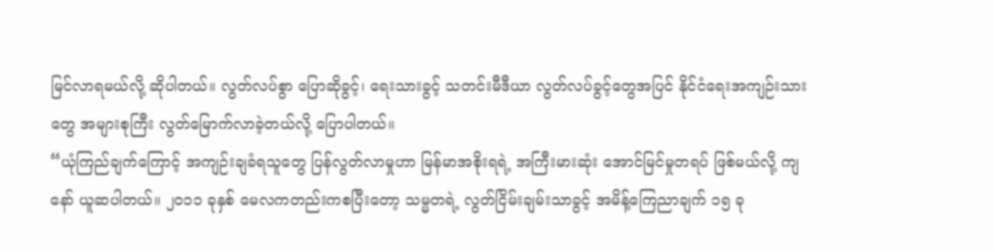မြင်လာရမယ်လို့ ဆိုပါတယ်။ လွတ်လပ်စွာ ပြောဆိုခွင့်၊ ရေးသားခွင့် သတင်းမီဒီယာ လွတ်လပ်ခွင့်တွေအပြင် နိုင်ငံရေးအကျဉ်းသားတွေ အများစုကြီး လွတ်မြောက်လာခဲ့တယ်လို့ ပြောပါတယ်။
“ယုံကြည်ချက်ကြောင့် အကျဉ်းချခံရသူတွေ ပြန်လွတ်လာမှုဟာ မြန်မာအစိုးရရဲ့ အကြီးမားဆုံး အောင်မြင်မှုတရပ် ဖြစ်မယ်လို့ ကျနော် ယူဆပါတယ်။ ၂၀၁၁ ခုနှစ် မေလကတည်းကစပြီးတော့ သမ္မတရဲ့ လွတ်ငြိမ်းချမ်းသာခွင့် အမိန့်ကြေညာချက် ၁၅ ခု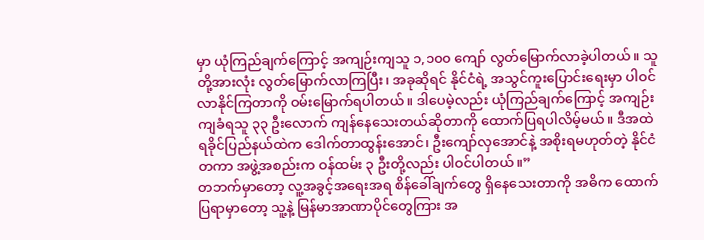မှာ ယုံကြည်ချက်ကြောင့် အကျဉ်းကျသူ ၁,၁၀၀ ကျော် လွတ်မြောက်လာခဲ့ပါတယ်။ သူတို့အားလုံး လွတ်မြောက်လာကြပြီး၊ အခုဆိုရင် နိုင်ငံရဲ့ အသွင်ကူးပြောင်းရေးမှာ ပါဝင်လာနိုင်ကြတာကို ဝမ်းမြောက်ရပါတယ်။ ဒါပေမဲ့လည်း ယုံကြည်ချက်ကြောင့် အကျဉ်းကျခံရသူ ၃၃ ဦးလောက် ကျန်နေသေးတယ်ဆိုတာကို ထောက်ပြရပါလိမ့်မယ်။ ဒီအထဲ ရခိုင်ပြည်နယ်ထဲက ဒေါက်တာထွန်းအောင်၊ ဦးကျော်လှအောင်နဲ့ အစိုးရမဟုတ်တဲ့ နိုင်ငံတကာ အဖွဲ့အစည်းက ဝန်ထမ်း ၃ ဦးတို့လည်း ပါဝင်ပါတယ်။”
တဘက်မှာတော့ လူ့အခွင့်အရေးအရ စိန်ခေါ်ချက်တွေ ရှိနေသေးတာကို အဓိက ထောက်ပြရာမှာတော့ သူ့နဲ့ မြန်မာအာဏာပိုင်တွေကြား အ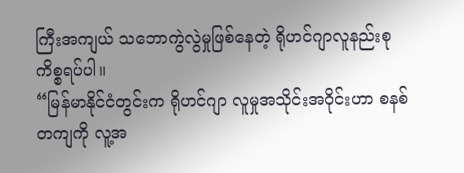ကြီးအကျယ် သဘောကွဲလွဲမှုဖြစ်နေတဲ့ ရိုဟင်ဂျာလူနည်းစု ကိစ္စရပ်ပါ။
“မြန်မာနိုင်ငံတွင်းက ရိုဟင်ဂျာ လူမှုအသိုင်းအဝိုင်းဟာ စနစ်တကျကို လူ့အ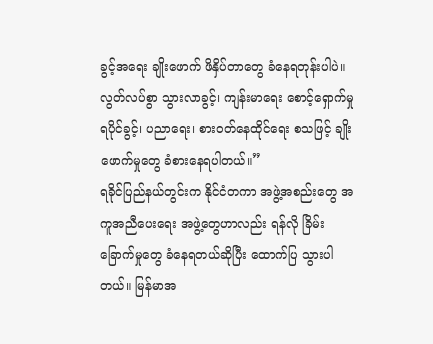ခွင့်အရေး ချိုးဖောက် ဖိနှိပ်တာတွေ ခံနေရတုန်းပါပဲ။ လွတ်လပ်စွာ သွားလာခွင့်၊ ကျန်းမာရေး စောင့်ရှောက်မှု ရပိုင်ခွင့်၊ ပညာရေး၊ စားဝတ်နေထိုင်ရေး စသဖြင့် ချိုးဖောက်မှုတွေ ခံစားနေရပါတယ်။”
ရခိုင်ပြည်နယ်တွင်းက နိုင်ငံတကာ အဖွဲ့အစည်းတွေ အကူအညီပေးရေး အဖွဲ့တွေဟာလည်း ရန်လို ခြိမ်းခြောက်မှုတွေ ခံနေရတယ်ဆိုပြီး ထောက်ပြ သွားပါတယ်။ မြန်မာအ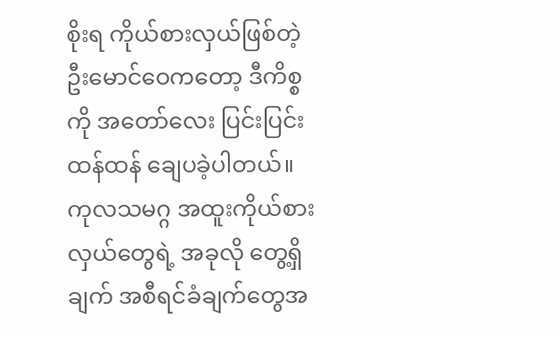စိုးရ ကိုယ်စားလှယ်ဖြစ်တဲ့ ဦးမောင်ဝေကတော့ ဒီကိစ္စကို အတော်လေး ပြင်းပြင်းထန်ထန် ချေပခဲ့ပါတယ်။
ကုလသမဂ္ဂ အထူးကိုယ်စားလှယ်တွေရဲ့ အခုလို တွေ့ရှိချက် အစီရင်ခံချက်တွေအ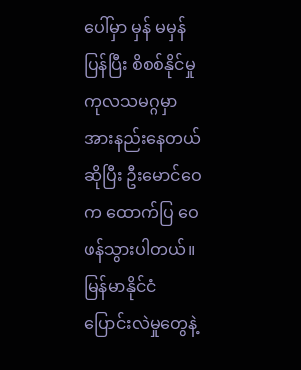ပေါ်မှာ မှန် မမှန် ပြန်ပြီး စိစစ်နိုင်မှု ကုလသမဂ္ဂမှာ အားနည်းနေတယ်ဆိုပြီး ဦးမောင်ဝေက ထောက်ပြ ဝေဖန်သွားပါတယ်။ မြန်မာနိုင်ငံ ပြောင်းလဲမှုတွေနဲ့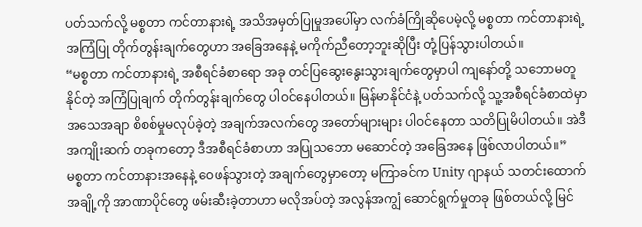ပတ်သက်လို့ မစ္စတာ ကင်တာနားရဲ့ အသိအမှတ်ပြုမှုအပေါ်မှာ လက်ခံကြိုဆိုပေမဲ့လို့ မစ္စတာ ကင်တာနားရဲ့ အကြံပြု တိုက်တွန်းချက်တွေဟာ အခြေအနေနဲ့ မကိုက်ညီတော့ဘူးဆိုပြီး တုံ့ပြန်သွားပါတယ်။
“မစ္စတာ ကင်တာနားရဲ့ အစီရင်ခံစာရော အခု တင်ပြဆွေးနွေးသွားချက်တွေမှာပါ ကျနော်တို့ သဘောမတူနိုင်တဲ့ အကြံပြုချက် တိုက်တွန်းချက်တွေ ပါဝင်နေပါတယ်။ မြန်မာနိုင်ငံနဲ့ ပတ်သက်လို့ သူ့အစီရင်ခံစာထဲမှာ အသေအချာ စိစစ်မှုမလုပ်ခဲ့တဲ့ အချက်အလက်တွေ အတော်များများ ပါဝင်နေတာ သတိပြုမိပါတယ်။ အဲဒီ အကျိုးဆက် တခုကတော့ ဒီအစီရင်ခံစာဟာ အပြုသဘော မဆောင်တဲ့ အခြေအနေ ဖြစ်လာပါတယ်။”
မစ္စတာ ကင်တာနားအနေနဲ့ ဝေဖန်သွားတဲ့ အချက်တွေမှာတော့ မကြာခင်က Unity ဂျာနယ် သတင်းထောက်အချို့ကို အာဏာပိုင်တွေ ဖမ်းဆီးခဲ့တာဟာ မလိုအပ်တဲ့ အလွန်အကျွံ ဆောင်ရွက်မှုတခု ဖြစ်တယ်လို့ မြင်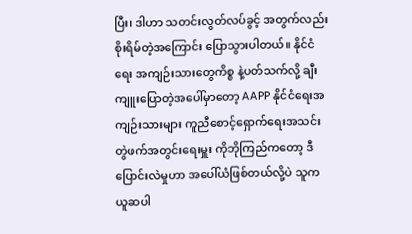ပြီး၊ ဒါဟာ သတင်းလွတ်လပ်ခွင့် အတွက်လည်း စိုးရိမ်တဲ့အကြောင်း ပြောသွားပါတယ်။ နိုင်ငံရေး အကျဉ်းသားတွေကိစ္စ နဲ့ပတ်သက်လို့ ချီးကျူးပြောတဲ့အပေါ်မှာတော့ AAPP နိုင်ငံရေးအကျဉ်းသားများ ကူညီစောင့်ရှောက်ရေးအသင်း တွဲဖက်အတွင်းရေးမှူး ကိုဘိုကြည်ကတော့ ဒီ ပြောင်းလဲမှုဟာ အပေါ်ယံဖြစ်တယ်လို့ပဲ သူက ယူဆပါ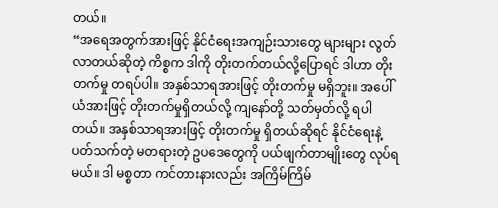တယ်။
“အရေအတွက်အားဖြင့် နိုင်ငံရေးအကျဉ်းသားတွေ များများ လွတ်လာတယ်ဆိုတဲ့ ကိစ္စက ဒါကို တိုးတက်တယ်လို့ပြောရင် ဒါဟာ တိုးတက်မှု တရပ်ပါ။ အနှစ်သာရအားဖြင့် တိုးတက်မှု မရှိဘူး။ အပေါ်ယံအားဖြင့် တိုးတက်မှုရှိတယ်လို့ ကျနော်တို့ သတ်မှတ်လို့ ရပါတယ်။ အနှစ်သာရအားဖြင့် တိုးတက်မှု ရှိတယ်ဆိုရင် နိုင်ငံရေးနဲ့ ပတ်သက်တဲ့ မတရားတဲ့ ဥပဒေတွေကို ပယ်ဖျက်တာမျိုးတွေ လုပ်ရမယ်။ ဒါ မစ္စတာ ကင်တားနားလည်း အကြိမ်ကြိမ်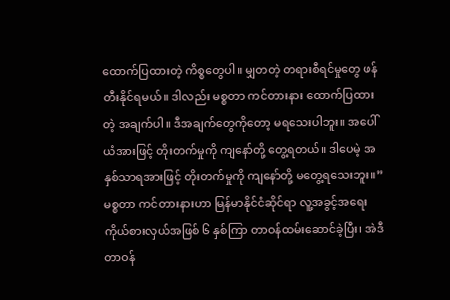ထောက်ပြထားတဲ့ ကိစ္စတွေပါ။ မျှတတဲ့ တရားစီရင်မှုတွေ ဖန်တီးနိုင်ရမယ်။ ဒါလည်း မစ္စတာ ကင်တားနား ထောက်ပြထားတဲ့ အချက်ပါ။ ဒီအချက်တွေကိုတော့ မရသေးပါဘူး။ အပေါ်ယံအားဖြင့် တိုးတက်မှုကို ကျနော်တို့ တွေ့ရတယ်။ ဒါပေမဲ့ အနှစ်သာရအားဖြင့် တိုးတက်မှုကို ကျနော်တို့ မတွေ့ရသေးဘူး။”
မစ္စတာ ကင်တားနားဟာ မြန်မာနိုင်ငံဆိုင်ရာ လူ့အခွင့်အရေး ကိုယ်စားလှယ်အဖြစ် ၆ နှစ်ကြာ တာဝန်ထမ်းဆောင်ခဲ့ပြီး၊ အဲဒီတာဝန်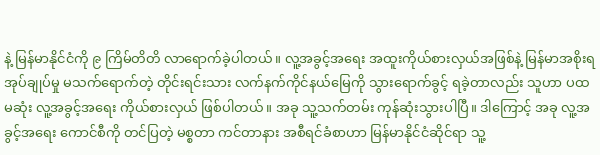နဲ့ မြန်မာနိုင်ငံကို ၉ ကြိမ်တိတိ လာရောက်ခဲ့ပါတယ်။ လူ့အခွင့်အရေး အထူးကိုယ်စားလှယ်အဖြစ်နဲ့ မြန်မာအစိုးရအုပ်ချုပ်မှု မသက်ရောက်တဲ့ တိုင်းရင်းသား လက်နက်ကိုင်နယ်မြေကို သွားရောက်ခွင့် ရခဲ့တာလည်း သူဟာ ပထမဆုံး လူ့အခွင့်အရေး ကိုယ်စားလှယ် ဖြစ်ပါတယ်။ အခု သူ့သက်တမ်း ကုန်ဆုံးသွားပါပြီ။ ဒါကြောင့် အခု လူ့အခွင့်အရေး ကောင်စီကို တင်ပြတဲ့ မစ္စတာ ကင်တာနား အစီရင်ခံစာဟာ မြန်မာနိုင်ငံဆိုင်ရာ သူ့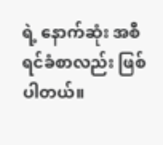ရဲ့ နောက်ဆုံး အစီရင်ခံစာလည်း ဖြစ်ပါတယ်။